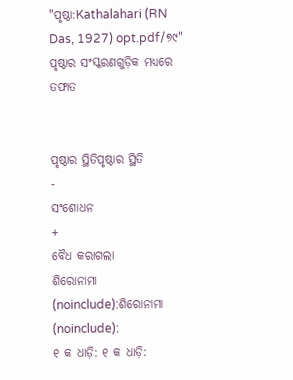"ପୃଷ୍ଠା:Kathalahari (RN Das, 1927) opt.pdf/୭୯" ପୃଷ୍ଠାର ସଂସ୍କରଣ‌ଗୁଡ଼ିକ ମଧ୍ୟରେ ତଫାତ


ପୃଷ୍ଠାର ସ୍ଥିତିପୃଷ୍ଠାର ସ୍ଥିତି
-
ସଂଶୋଧନ
+
ବୈଧ କରାଗଲା
ଶିରୋନାମା (noinclude):ଶିରୋନାମା (noinclude):
୧ କ ଧାଡ଼ି: ୧ କ ଧାଡ଼ି: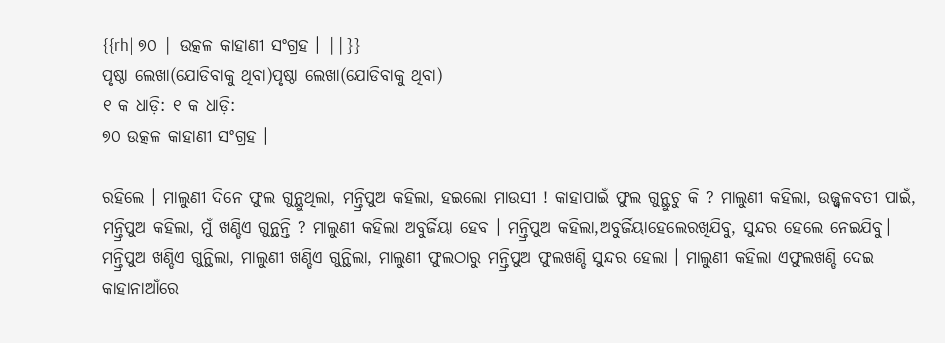{{rh| ୭୦ | ଉତ୍କଳ କାହାଣୀ ସଂଗ୍ରହ । ||}}
ପୃଷ୍ଠା ଲେଖା(ଯୋଡିବାକୁ ଥିବା)ପୃଷ୍ଠା ଲେଖା(ଯୋଡିବାକୁ ଥିବା)
୧ କ ଧାଡ଼ି: ୧ କ ଧାଡ଼ି:
୭୦ ଉତ୍କଳ କାହାଣୀ ସଂଗ୍ରହ ।

ରହିଲେ । ମାଲୁଣୀ ଦିନେ ଫୁଲ ଗୁନ୍ଥୁଥିଲା, ମନ୍ତ୍ରିପୁଅ କହିଲା, ହଇଲୋ ମାଉସୀ ! କାହାପାଇଁ ଫୁଲ ଗୁନ୍ଥୁଚୁ କି ? ମାଲୁଣୀ କହିଲା, ଉଜ୍ଜ୍ୱଳବତୀ ପାଇଁ, ମନ୍ତ୍ରିପୁଅ କହିଲା, ମୁଁ ଖଣ୍ଡିଏ ଗୁନ୍ଥନ୍ତି ? ମାଲୁଣୀ କହିଲା ଅବୁର୍ଜିୟା ହେବ । ମନ୍ତ୍ରିପୁଅ କହିଲା,ଅବୁର୍ଜିୟାହେଲେରଖିଯିବୁ, ସୁନ୍ଦର ହେଲେ ନେଇଯିବୁ। ମନ୍ତ୍ରିପୁଅ ଖଣ୍ଡିଏ ଗୁନ୍ଥିଲା, ମାଲୁଣୀ ଖଣ୍ଡିଏ ଗୁନ୍ଥିଲା, ମାଲୁଣୀ ଫୁଲଠାରୁ ମନ୍ତ୍ରିପୁଅ ଫୁଲଖଣ୍ଡି ସୁନ୍ଦର ହେଲା । ମାଲୁଣୀ କହିଲା ଏଫୁଲଖଣ୍ଡି ଦେଇ କାହାନାଆଁରେ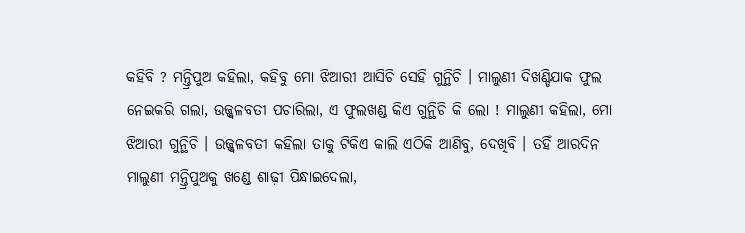କହିବି ? ମନ୍ତ୍ରିପୁଅ କହିଲା, କହିବୁ ମୋ ଝିଆରୀ ଆସିଚି ସେହି ଗୁନ୍ଥିଚି । ମାଲୁଣୀ ଦିଖଣ୍ଡିଯାକ ଫୁଲ ନେଇକରି ଗଲା, ଉଜ୍ଜ୍ୱଳବତୀ ପଚାରିଲା, ଏ ଫୁଲଖଣ୍ଡ କିଏ ଗୁନ୍ଥିଚି କି ଲୋ ! ମାଲୁଣୀ କହିଲା, ମୋ ଝିଆରୀ ଗୁନ୍ଥିଚି । ଉଜ୍ଜ୍ୱଳବତୀ କହିଲା ତାକୁ ଟିକିଏ କାଲି ଏଠିକି ଆଣିବୁ, ଦେଖିବି । ତହିଁ ଆରଦିନ ମାଲୁଣୀ ମନ୍ତ୍ରିପୁଅକୁ ଖଣ୍ଡେ ଶାଢ଼ୀ ପିନ୍ଧାଇଦେଲା,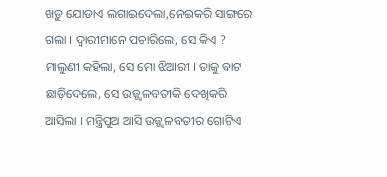ଖଡ଼ୁ ଯୋଡାଏ ଲଗାଇଦେଲା,ନେଇକରି ସାଙ୍ଗରେ ଗଲା । ଦ୍ୱାରୀମାନେ ପଚାରିଲେ, ସେ କିଏ ? ମାଲୁଣୀ କହିଲା, ସେ ମୋ ଝିଆରୀ । ତାକୁ ବାଟ ଛାଡ଼ିଦେଲେ, ସେ ଉଜ୍ଜ୍ୱଳବତୀକି ଦେଖିକରି ଆସିଲା । ମନ୍ତ୍ରିପୁଅ ଆସି ଉଜ୍ଜ୍ୱଳବତୀର ଗୋଟିଏ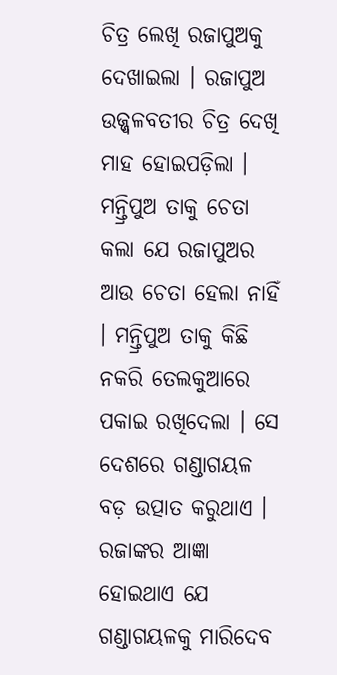ଚିତ୍ର ଲେଖି ରଜାପୁଅକୁ ଦେଖାଇଲା । ରଜାପୁଅ ଉଜ୍ଜ୍ୱଳବତୀର ଚିତ୍ର ଦେଖି ମାହ ହୋଇପଡ଼ିଲା । ମନ୍ତ୍ରିପୁଅ ତାକୁ ଚେତା କଲା ଯେ ରଜାପୁଅର ଆଉ ଚେତା ହେଲା ନାହିଁ । ମନ୍ତ୍ରିପୁଅ ତାକୁ କିଛି ନକରି ତେଲକୁଆରେ ପକାଇ ରଖିଦେଲା । ସେ ଦେଶରେ ଗଣ୍ଡାଗୟଳ ବଡ଼ ଉତ୍ପାତ କରୁଥାଏ । ରଜାଙ୍କର ଆଜ୍ଞା ହୋଇଥାଏ ଯେ ଗଣ୍ଡାଗୟଳକୁ ମାରିଦେବ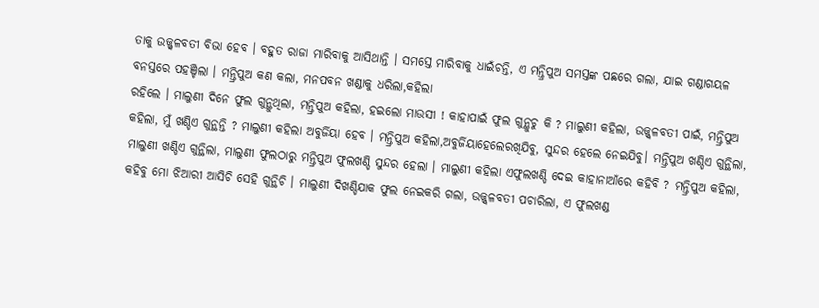ତାକୁ ଉଜ୍ଜ୍ୱଳବତୀ ବିଭା ହେବ । ବହୁତ ରାଜା ମାରିବାକୁ ଆସିଥାନ୍ତି । ସମସ୍ତେ ମାରିବାକୁ ଧାଇଁଚନ୍ତି, ଏ ମନ୍ତ୍ରିପୁଅ ସମସ୍ତଙ୍କ ପଛରେ ଗଲା, ଯାଇ ଗଣ୍ଡାଗୟଳ ବନସ୍ତରେ ପହଞ୍ଚିଲା । ମନ୍ତ୍ରିପୁଅ କଣ କଲା, ମନପବନ ଖଣ୍ଡାକୁ ଧରିଲା,କହିଲା
ରହିଲେ । ମାଲୁଣୀ ଦିନେ ଫୁଲ ଗୁନ୍ଥୁଥିଲା, ମନ୍ତ୍ରିପୁଅ କହିଲା, ହଇଲୋ ମାଉସୀ ! କାହାପାଇଁ ଫୁଲ ଗୁନ୍ଥୁଚୁ କି ? ମାଲୁଣୀ କହିଲା, ଉଜ୍ଜ୍ୱଳବତୀ ପାଇଁ, ମନ୍ତ୍ରିପୁଅ କହିଲା, ମୁଁ ଖଣ୍ଡିଏ ଗୁନ୍ଥନ୍ତି ? ମାଲୁଣୀ କହିଲା ଅବୁର୍ଜିୟା ହେବ । ମନ୍ତ୍ରିପୁଅ କହିଲା,ଅବୁର୍ଜିୟାହେଲେରଖିଯିବୁ, ସୁନ୍ଦର ହେଲେ ନେଇଯିବୁ। ମନ୍ତ୍ରିପୁଅ ଖଣ୍ଡିଏ ଗୁନ୍ଥିଲା, ମାଲୁଣୀ ଖଣ୍ଡିଏ ଗୁନ୍ଥିଲା, ମାଲୁଣୀ ଫୁଲଠାରୁ ମନ୍ତ୍ରିପୁଅ ଫୁଲଖଣ୍ଡି ସୁନ୍ଦର ହେଲା । ମାଲୁଣୀ କହିଲା ଏଫୁଲଖଣ୍ଡି ଦେଇ କାହାନାଆଁରେ କହିବି ? ମନ୍ତ୍ରିପୁଅ କହିଲା, କହିବୁ ମୋ ଝିଆରୀ ଆସିଚି ସେହି ଗୁନ୍ଥିଚି । ମାଲୁଣୀ ଦିଖଣ୍ଡିଯାକ ଫୁଲ ନେଇକରି ଗଲା, ଉଜ୍ଜ୍ୱଳବତୀ ପଚାରିଲା, ଏ ଫୁଲଖଣ୍ଡ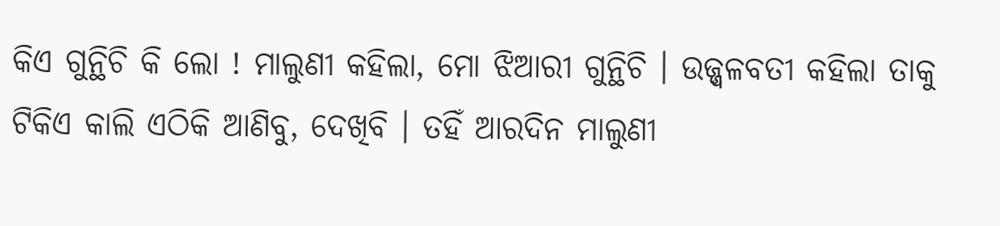କିଏ ଗୁନ୍ଥିଚି କି ଲୋ ! ମାଲୁଣୀ କହିଲା, ମୋ ଝିଆରୀ ଗୁନ୍ଥିଚି । ଉଜ୍ଜ୍ୱଳବତୀ କହିଲା ତାକୁ ଟିକିଏ କାଲି ଏଠିକି ଆଣିବୁ, ଦେଖିବି । ତହିଁ ଆରଦିନ ମାଲୁଣୀ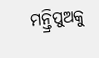ମନ୍ତ୍ରିପୁଅକୁ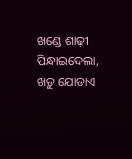ଖଣ୍ଡେ ଶାଢ଼ୀ ପିନ୍ଧାଇଦେଲା, ଖଡ଼ୁ ଯୋଡାଏ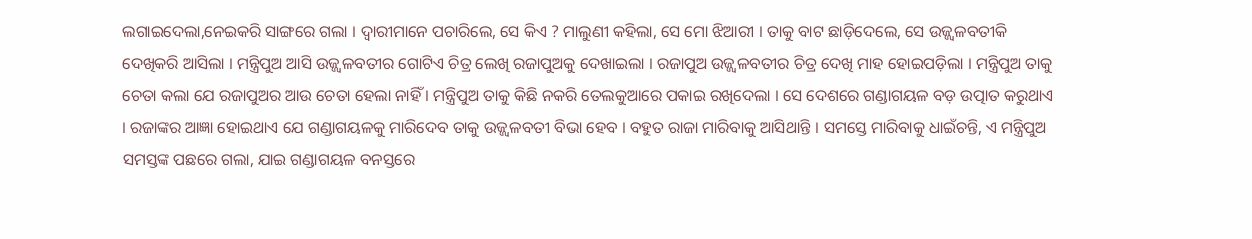ଲଗାଇଦେଲା,ନେଇକରି ସାଙ୍ଗରେ ଗଲା । ଦ୍ୱାରୀମାନେ ପଚାରିଲେ, ସେ କିଏ ? ମାଲୁଣୀ କହିଲା, ସେ ମୋ ଝିଆରୀ । ତାକୁ ବାଟ ଛାଡ଼ିଦେଲେ, ସେ ଉଜ୍ଜ୍ୱଳବତୀକି ଦେଖିକରି ଆସିଲା । ମନ୍ତ୍ରିପୁଅ ଆସି ଉଜ୍ଜ୍ୱଳବତୀର ଗୋଟିଏ ଚିତ୍ର ଲେଖି ରଜାପୁଅକୁ ଦେଖାଇଲା । ରଜାପୁଅ ଉଜ୍ଜ୍ୱଳବତୀର ଚିତ୍ର ଦେଖି ମାହ ହୋଇପଡ଼ିଲା । ମନ୍ତ୍ରିପୁଅ ତାକୁ ଚେତା କଲା ଯେ ରଜାପୁଅର ଆଉ ଚେତା ହେଲା ନାହିଁ । ମନ୍ତ୍ରିପୁଅ ତାକୁ କିଛି ନକରି ତେଲକୁଆରେ ପକାଇ ରଖିଦେଲା । ସେ ଦେଶରେ ଗଣ୍ଡାଗୟଳ ବଡ଼ ଉତ୍ପାତ କରୁଥାଏ । ରଜାଙ୍କର ଆଜ୍ଞା ହୋଇଥାଏ ଯେ ଗଣ୍ଡାଗୟଳକୁ ମାରିଦେବ ତାକୁ ଉଜ୍ଜ୍ୱଳବତୀ ବିଭା ହେବ । ବହୁତ ରାଜା ମାରିବାକୁ ଆସିଥାନ୍ତି । ସମସ୍ତେ ମାରିବାକୁ ଧାଇଁଚନ୍ତି, ଏ ମନ୍ତ୍ରିପୁଅ ସମସ୍ତଙ୍କ ପଛରେ ଗଲା, ଯାଇ ଗଣ୍ଡାଗୟଳ ବନସ୍ତରେ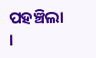ପହଞ୍ଚିଲା ।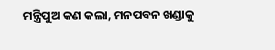ମନ୍ତ୍ରିପୁଅ କଣ କଲା, ମନପବନ ଖଣ୍ଡାକୁ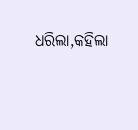ଧରିଲା,କହିଲା